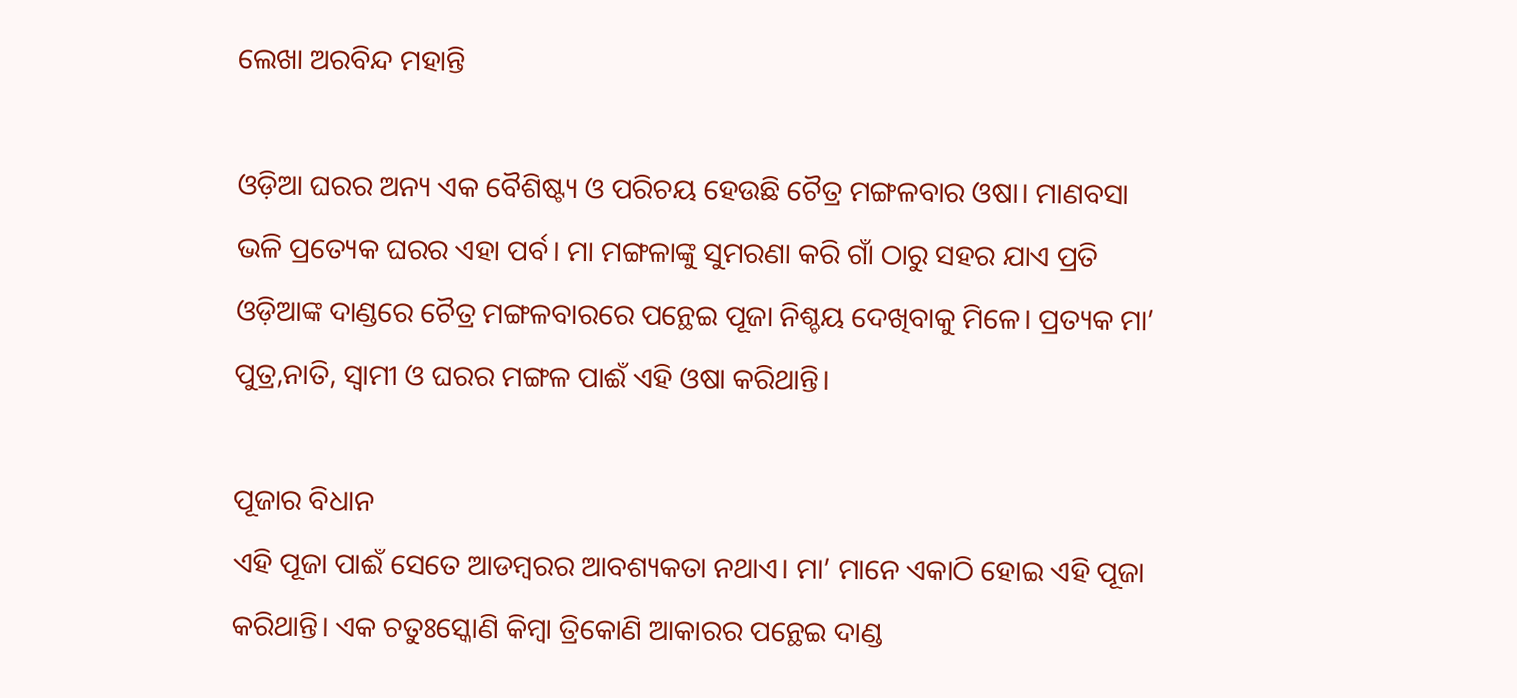ଲେଖା ଅରବିନ୍ଦ ମହାନ୍ତି

ଓଡ଼ିଆ ଘରର ଅନ୍ୟ ଏକ ବୈଶିଷ୍ଟ୍ୟ ଓ ପରିଚୟ ହେଉଛି ଚୈତ୍ର ମଙ୍ଗଳବାର ଓଷା। ମାଣବସା ଭଳି ପ୍ରତ୍ୟେକ ଘରର ଏହା ପର୍ବ। ମା ମଙ୍ଗଳାଙ୍କୁ ସୁମରଣା କରି ଗାଁ ଠାରୁ ସହର ଯାଏ ପ୍ରତି ଓଡ଼ିଆଙ୍କ ଦାଣ୍ଡରେ ଚୈତ୍ର ମଙ୍ଗଳବାରରେ ପନ୍ଥେଇ ପୂଜା ନିଶ୍ଚୟ ଦେଖିବାକୁ ମିଳେ। ପ୍ରତ୍ୟକ ମା’ ପୁତ୍ର,ନାତି, ସ୍ୱାମୀ ଓ ଘରର ମଙ୍ଗଳ ପାଈଁ ଏହି ଓଷା କରିଥାନ୍ତି।

ପୂଜାର ବିଧାନ
ଏହି ପୂଜା ପାଈଁ ସେତେ ଆଡମ୍ବରର ଆବଶ୍ୟକତା ନଥାଏ। ମା’ ମାନେ ଏକାଠି ହୋଇ ଏହି ପୂଜା କରିଥାନ୍ତି। ଏକ ଚତୁଃସ୍କୋଣି କିମ୍ବା ତ୍ରିକୋଣି ଆକାରର ପନ୍ଥେଇ ଦାଣ୍ଡ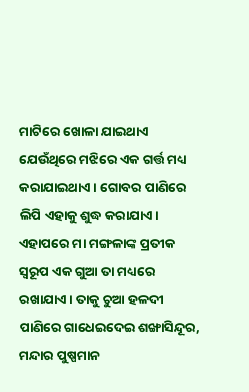ମାଟିରେ ଖୋଳା ଯାଇଥାଏ ଯେଉଁଥିରେ ମଝିରେ ଏକ ଗର୍ତ୍ତ ମଧ୍ୟ କରାଯାଇଥାଏ। ଗୋବର ପାଣିରେ ଲିପି ଏହାକୁ ଶୁଦ୍ଧ କରାଯାଏ। ଏହାପରେ ମା ମଙ୍ଗଳାଙ୍କ ପ୍ରତୀକ ସ୍ୱରୂପ ଏକ ଗୁଆ ତା ମଧ୍ୟରେ ରଖାଯାଏ। ତାକୁ ଚୁଆ ହଳଦୀ ପାଣିରେ ଗାଧେଇଦେଇ ଶଙ୍ଖାସିନ୍ଦୂର, ମନ୍ଦାର ପୁଷ୍ପମାନ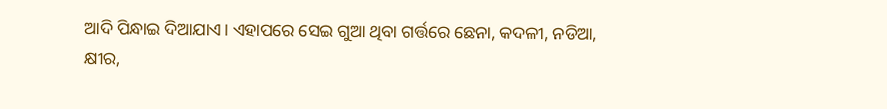ଆଦି ପିନ୍ଧାଇ ଦିଆଯାଏ। ଏହାପରେ ସେଇ ଗୁଆ ଥିବା ଗର୍ତ୍ତରେ ଛେନା, କଦଳୀ, ନଡିଆ, କ୍ଷୀର,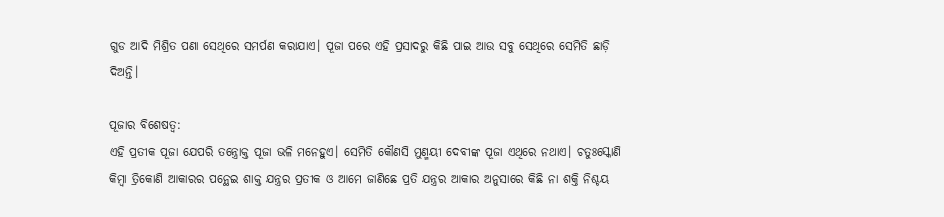ଗୁଡ ଆଦି ମିଶ୍ରିତ ପଣା ସେଥିରେ ସମର୍ପଣ କରାଯାଏ। ପୂଜା ପରେ ଏହି ପ୍ରସାଦରୁ କିଛି ପାଇ ଆଉ ସବୁ ସେଥିରେ ସେମିତି ଛାଡ଼ି ଦିଅନ୍ତି।

ପୂଜାର ବିଶେଷତ୍ୱ:
ଏହି ପ୍ରତୀକ ପୂଜା ଯେପରି ତନ୍ତ୍ରୋକ୍ତ ପୂଜା ଭଳି ମନେହୁଏ। ସେମିତି କୌଣସି ମୁଣ୍ମୟୀ ଦେବୀଙ୍କ ପୂଜା ଏଥିରେ ନଥାଏ। ଚତୁଃସ୍କୋଣି କିମ୍ବା ତ୍ରିକୋଣି ଆକାରର ପନ୍ଥେଇ ଶାକ୍ତ ଯନ୍ତ୍ରର ପ୍ରତୀକ ଓ ଆମେ ଜାଣିଛେ ପ୍ରତି ଯନ୍ତ୍ରର ଆକାର ଅନୁସାରେ କିଛି ନା ଶକ୍ତି ନିଶ୍ଚୟ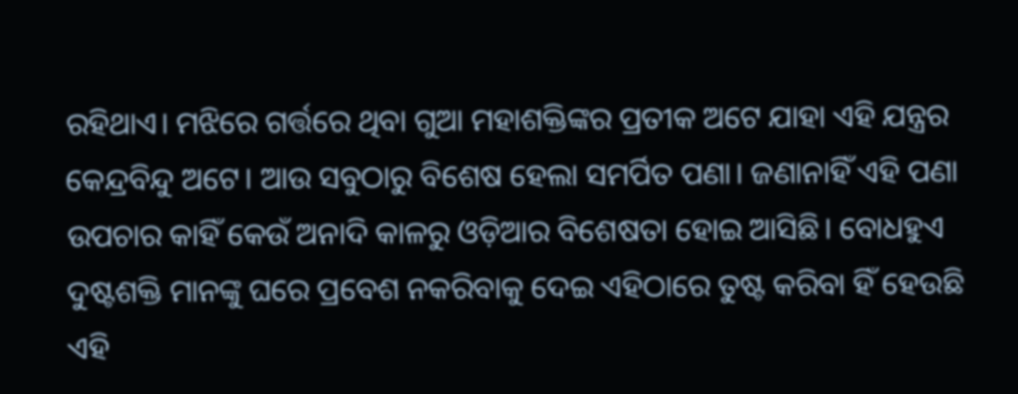ରହିଥାଏ। ମଝିରେ ଗର୍ତ୍ତରେ ଥିବା ଗୁଆ ମହାଶକ୍ତିଙ୍କର ପ୍ରତୀକ ଅଟେ ଯାହା ଏହି ଯନ୍ତ୍ରର କେନ୍ଦ୍ରବିନ୍ଦୁ ଅଟେ। ଆଉ ସବୁଠାରୁ ବିଶେଷ ହେଲା ସମର୍ପିତ ପଣା। ଜଣାନାହିଁ ଏହି ପଣା ଉପଚାର କାହିଁ କେଉଁ ଅନାଦି କାଳରୁ ଓଡ଼ିଆର ବିଶେଷତା ହୋଇ ଆସିଛି। ବୋଧହୁଏ ଦୁଷ୍ଟଶକ୍ତି ମାନଙ୍କୁ ଘରେ ପ୍ରବେଶ ନକରିବାକୁ ଦେଇ ଏହିଠାରେ ତୁଷ୍ଟ କରିବା ହିଁ ହେଉଛି ଏହି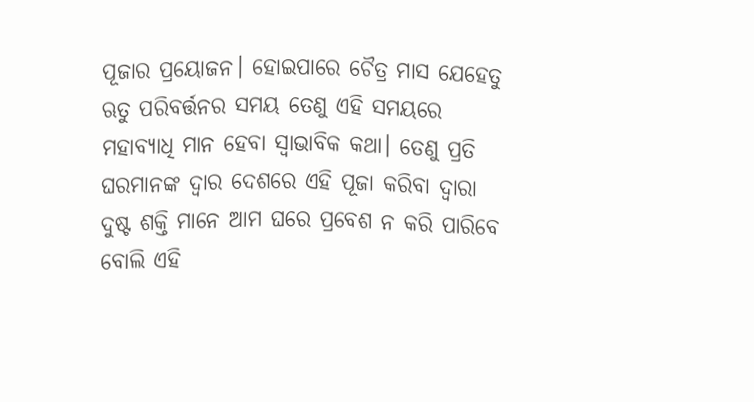ପୂଜାର ପ୍ରୟୋଜନ। ହୋଇପାରେ ଚୈତ୍ର ମାସ ଯେହେତୁ ଋତୁ ପରିବର୍ତ୍ତନର ସମୟ ତେଣୁ ଏହି ସମୟରେ ମହାବ୍ୟାଧି ମାନ ହେବା ସ୍ଵାଭାବିକ କଥା। ତେଣୁ ପ୍ରତି ଘରମାନଙ୍କ ଦ୍ୱାର ଦେଶରେ ଏହି ପୂଜା କରିବା ଦ୍ୱାରା ଦୁଷ୍ଟ ଶକ୍ତି ମାନେ ଆମ ଘରେ ପ୍ରବେଶ ନ କରି ପାରିବେ ବୋଲି ଏହି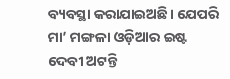ବ୍ୟବସ୍ଥା କରାଯାଇଅଛି। ଯେପରି ମା’ ମଙ୍ଗଳା ଓଡ଼ିଆର ଇଷ୍ଟ ଦେବୀ ଅଟନ୍ତି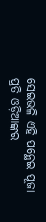ସେଇଭଳି ଏହି ପନ୍ଥେଇ ପୂଜା ପ୍ରତି ଓଡ଼ିଆଙ୍କର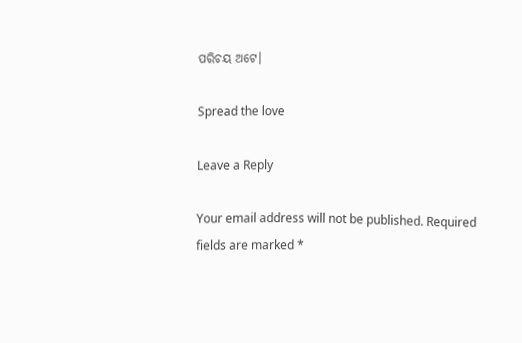ପରିଚୟ ଅଟେ।

Spread the love

Leave a Reply

Your email address will not be published. Required fields are marked *